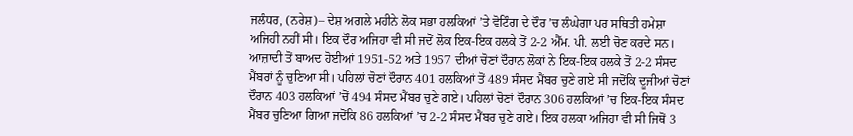ਜਲੰਧਰ, (ਨਰੇਸ਼)– ਦੇਸ਼ ਅਗਲੇ ਮਹੀਨੇ ਲੋਕ ਸਭਾ ਹਲਕਿਆਂ ’ਤੇ ਵੋਟਿੰਗ ਦੇ ਦੌਰ ’ਚ ਲੰਘੇਗਾ ਪਰ ਸਥਿਤੀ ਹਮੇਸ਼ਾ ਅਜਿਹੀ ਨਹੀਂ ਸੀ। ਇਕ ਦੌਰ ਅਜਿਹਾ ਵੀ ਸੀ ਜਦੋਂ ਲੋਕ ਇਕ-ਇਕ ਹਲਕੇ ਤੋਂ 2-2 ਐੱਮ. ਪੀ. ਲਈ ਚੋਣ ਕਰਦੇ ਸਨ। ਆਜ਼ਾਦੀ ਤੋਂ ਬਾਅਦ ਹੋਈਆਂ 1951-52 ਅਤੇ 1957 ਦੀਆਂ ਚੋਣਾਂ ਦੌਰਾਨ ਲੋਕਾਂ ਨੇ ਇਕ-ਇਕ ਹਲਕੇ ਤੋਂ 2-2 ਸੰਸਦ ਮੈਂਬਰਾਂ ਨੂੰ ਚੁਣਿਆ ਸੀ। ਪਹਿਲਾਂ ਚੋਣਾਂ ਦੌਰਾਨ 401 ਹਲਕਿਆਂ ਤੋਂ 489 ਸੰਸਦ ਮੈਂਬਰ ਚੁਣੇ ਗਏ ਸੀ ਜਦੋਂਕਿ ਦੂਜੀਆਂ ਚੋਣਾਂ ਦੌਰਾਨ 403 ਹਲਕਿਆਂ ’ਚੋਂ 494 ਸੰਸਦ ਮੈਂਬਰ ਚੁਣੇ ਗਏ। ਪਹਿਲਾਂ ਚੋਣਾਂ ਦੌਰਾਨ 306 ਹਲਕਿਆਂ ’ਚ ਇਕ-ਇਕ ਸੰਸਦ ਮੈਂਬਰ ਚੁਣਿਆ ਗਿਆ ਜਦੋਂਕਿ 86 ਹਲਕਿਆਂ ’ਚ 2-2 ਸੰਸਦ ਮੈਂਬਰ ਚੁਣੇ ਗਏ। ਇਕ ਹਲਕਾ ਅਜਿਹਾ ਵੀ ਸੀ ਜਿਥੋਂ 3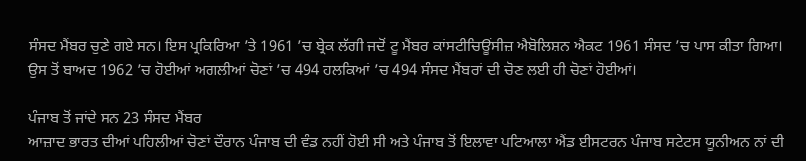ਸੰਸਦ ਮੈਂਬਰ ਚੁਣੇ ਗਏ ਸਨ। ਇਸ ਪ੍ਰਕਿਰਿਆ ’ਤੇ 1961 ’ਚ ਬ੍ਰੇਕ ਲੱਗੀ ਜਦੋਂ ਟੂ ਮੈਂਬਰ ਕਾਂਸਟੀਚਿਊਂਸੀਜ਼ ਐਬੋਲਿਸ਼ਨ ਐਕਟ 1961 ਸੰਸਦ ’ਚ ਪਾਸ ਕੀਤਾ ਗਿਆ। ਉਸ ਤੋਂ ਬਾਅਦ 1962 ’ਚ ਹੋਈਆਂ ਅਗਲੀਆਂ ਚੋਣਾਂ ’ਚ 494 ਹਲਕਿਆਂ ’ਚ 494 ਸੰਸਦ ਮੈਂਬਰਾਂ ਦੀ ਚੋਣ ਲਈ ਹੀ ਚੋਣਾਂ ਹੋਈਆਂ।

ਪੰਜਾਬ ਤੋਂ ਜਾਂਦੇ ਸਨ 23 ਸੰਸਦ ਮੈਂਬਰ
ਆਜ਼ਾਦ ਭਾਰਤ ਦੀਆਂ ਪਹਿਲੀਆਂ ਚੋਣਾਂ ਦੌਰਾਨ ਪੰਜਾਬ ਦੀ ਵੰਡ ਨਹੀਂ ਹੋਈ ਸੀ ਅਤੇ ਪੰਜਾਬ ਤੋਂ ਇਲਾਵਾ ਪਟਿਆਲਾ ਐਂਡ ਈਸਟਰਨ ਪੰਜਾਬ ਸਟੇਟਸ ਯੂਨੀਅਨ ਨਾਂ ਦੀ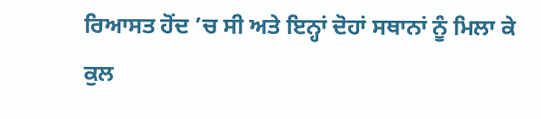ਰਿਆਸਤ ਹੋਂਦ ’ਚ ਸੀ ਅਤੇ ਇਨ੍ਹਾਂ ਦੋਹਾਂ ਸਥਾਨਾਂ ਨੂੰ ਮਿਲਾ ਕੇ ਕੁਲ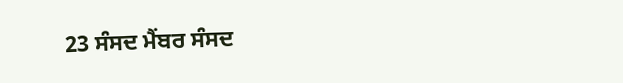23 ਸੰਸਦ ਮੈਂਬਰ ਸੰਸਦ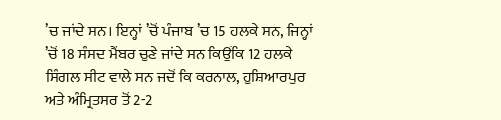’ਚ ਜਾਂਦੇ ਸਨ। ਇਨ੍ਹਾਂ ’ਚੋਂ ਪੰਜਾਬ ’ਚ 15 ਹਲਕੇ ਸਨ, ਜਿਨ੍ਹਾਂ ’ਚੋਂ 18 ਸੰਸਦ ਮੈਂਬਰ ਚੁਣੇ ਜਾਂਦੇ ਸਨ ਕਿਉਂਕਿ 12 ਹਲਕੇ ਸਿੰਗਲ ਸੀਟ ਵਾਲੇ ਸਨ ਜਦੋਂ ਕਿ ਕਰਨਾਲ, ਹੁਸ਼ਿਆਰਪੁਰ ਅਤੇ ਅੰਮ੍ਰਿਤਸਰ ਤੋਂ 2-2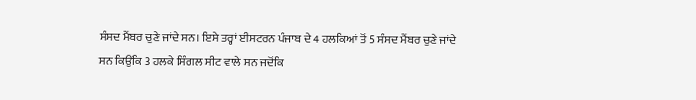ਸੰਸਦ ਮੈਂਬਰ ਚੁਣੇ ਜਾਂਦੇ ਸਨ। ਇਸੇ ਤਰ੍ਹਾਂ ਈਸਟਰਨ ਪੰਜਾਬ ਦੇ 4 ਹਲਕਿਆਂ ਤੋਂ 5 ਸੰਸਦ ਮੈਂਬਰ ਚੁਣੇ ਜਾਂਦੇ ਸਨ ਕਿਉਂਕਿ 3 ਹਲਕੇ ਸਿੰਗਲ ਸੀਟ ਵਾਲੇ ਸਨ ਜਦੋਂਕਿ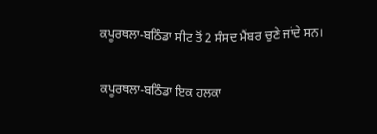ਕਪੂਰਥਲਾ-ਬਠਿੰਡਾ ਸੀਟ ਤੋਂ 2 ਸੰਸਦ ਮੈਂਬਰ ਚੁਣੇ ਜਾਂਦੇ ਸਨ।

ਕਪੂਰਥਲਾ-ਬਠਿੰਡਾ ਇਕ ਹਲਕਾ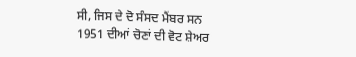ਸੀ, ਜਿਸ ਦੇ ਦੋ ਸੰਸਦ ਮੈਂਬਰ ਸਨ
1951 ਦੀਆਂ ਚੋਣਾਂ ਦੀ ਵੋਟ ਸ਼ੇਅਰ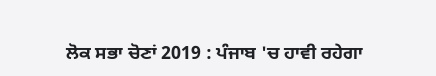ਲੋਕ ਸਭਾ ਚੋਣਾਂ 2019 : ਪੰਜਾਬ 'ਚ ਹਾਵੀ ਰਹੇਗਾ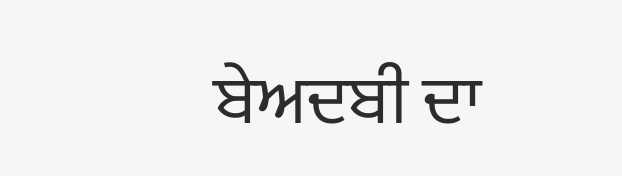ਬੇਅਦਬੀ ਦਾ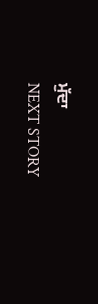ਮੁੱਦਾ
NEXT STORY